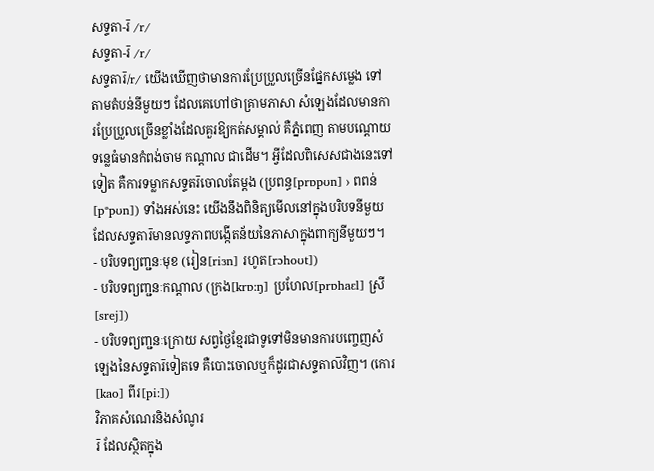សទ្ទតា-រ៑ /r/
សទ្ទតា-រ៑ /r/
សទ្ទតារ៑/r/ យើងឃើញថាមានការប្រែប្រួលច្រើនផ្នែកសម្លេង ទៅតាមតំបន់នីមួយៗ ដែលគេហៅថាគ្រាមភាសា សំឡេងដែលមានការប្រែប្រួលច្រើនខ្លាំងដែលគួរឱ្យកត់សម្គាល់ គឺភ្នំពេញ តាមបណ្ដោយទន្លេធំមានកំពង់ចាម កណ្ដាល ជាដើម។ អ្វីដែលពិសេសជាងនេះទៅទៀត គឺការទម្លាកសទ្ទតរ៑ចោលតែម្ដង (ប្រពន្ធ[prɒpʊn] › ពពន់[pᵊpʊn]) ទាំងអស់នេះ យើងនឹងពិនិត្យមើលនៅក្នុងបរិបទនីមួយដែលសទ្ទតារ៑មានលទ្ទភាពបង្កើតន័យនៃភាសាក្នុងពាក្យនីមួយៗ។
- បរិបទព្យញ្ជនៈមុខ (រៀន[riɜn] រហូត[rɔhoʊt])
- បរិបទព្យញ្ជនៈកណ្ដាល (ក្រង[krɒ:ŋ] ប្រហែល[prɒhaɛl] ស្រី[srej])
- បរិបទព្យញ្ជនៈក្រោយ សព្វថ្ងៃខ្មែរជាទូទៅមិនមានការបញ្ចេញសំឡេងនៃសទ្ទតារ៑ទៀតទេ គឺបោះចោលឬក៏ដូរជាសទ្ទតាល៑វិញ។ (កោរ[kao] ពីរ[pi:])
វិភាគសំណេរនិងសំណូរ
រ៑ ដែលស្ថិតក្នុង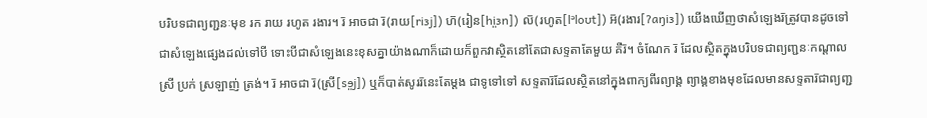បរិបទជាព្យញ្ជនៈមុខ រក រាយ រហូត រងារ។ រ៑ អាចជា រ៑(រាយ[riɜj]) ហ៑(រៀន[hi̤ɜn]) ល៑(រហូត[lᵊloʊt]) អ៑(រងារ[ʔaŋiɜ]) យើងឃើញថាសំឡេងរ៑ត្រូវបានដូចទៅជាសំឡេងផ្សេងដល់ទៅបី ទោះបីជាសំឡេងនេះខុសគ្នាយ៉ាងណាក៏ដោយក៏ពួកវាស្ថិតនៅតែជាសទ្ទតាតែមួយ គឺរ៑។ ចំណែក រ៑ ដែលស្ថិតក្នុងបរិបទជាព្យញ្ជនៈកណ្ដាល ស្រី ប្រក់ ស្រឡាញ់ ត្រង់។ រ៑ អាចជា រ៑(ស្រី[sɘ̤j]) ឬក៏បាត់សូររ៑នេះតែម្ដង ជាទូទៅទៅ សទ្ទតារ៑ដែលស្ថិតនៅក្នុងពាក្យពីរព្យាង្គ ព្យាង្គខាងមុខដែលមានសទ្ទតារ៑ជាព្យញ្ជ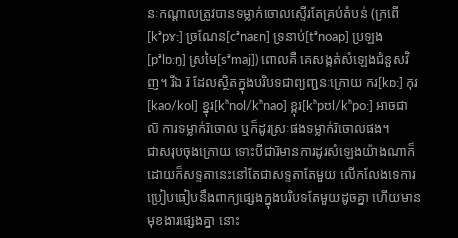នៈកណ្ដាលត្រូវបានទម្លាក់ចោលស្ទើរតែគ្រប់តំបន់ (ក្រពើ[kᵊpɤ:] ច្រណែន[cᵊnaɛn] ទ្រនាប់[tᵊnoap] ប្រឡង[pᵊlɒ:ŋ] ស្រមៃ[sᵊmaj]) ពោលគឺ គេសង្កត់សំឡេងជំនួសវិញ។ រីឯ រ៑ ដែលស្ថិតក្នុងបរិបទជាព្យញ្ជនៈក្រោយ ករ[kɒ:] កុរ[kao/kol] ខ្នុរ[kʰnol/kʰnao] ខ្ពុរ[kʰpʊl/kʰpo:] អាចជា ល៑ ការទម្លាក់រ៑ចោល ឬក៏ដូរស្រៈផងទម្លាក់រ៑ចោលផង។
ជាសរុបចុងក្រោយ ទោះបីជារ៑មានការដូរសំឡេងយ៉ាងណាក៏ដោយក៏សទ្ទតានេះនៅតែជាសទ្ទតាតែមួយ លើកលែងទេការប្រៀបធៀបនឹងពាក្យផ្សេងក្នុងបរិបទតែមួយដូចគ្នា ហើយមានមុខងារផ្សេងគ្នា នោះ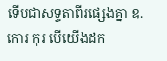ទើបជាសទ្ទតាពីរផ្សេងគ្នា ឧ. កោរ កុរ បើយើងដក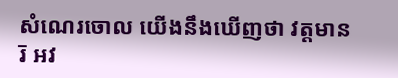សំណេរចោល យើងនឹងឃើញថា វត្តមានរ៑ អវ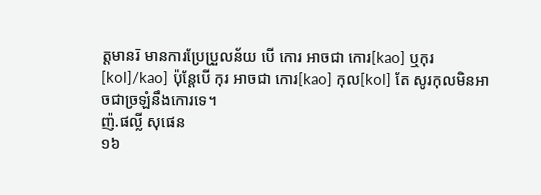ត្តមានរ៑ មានការប្រែប្រួលន័យ បើ កោរ អាចជា កោរ[kao] ឬកុរ[kol]/kao] ប៉ុន្តែបើ កុរ អាចជា កោរ[kao] កុល[kol] តែ សូរកុលមិនអាចជាច្រឡំនឹងកោរទេ។
ញ៉.ផល្លី សុផេន
១៦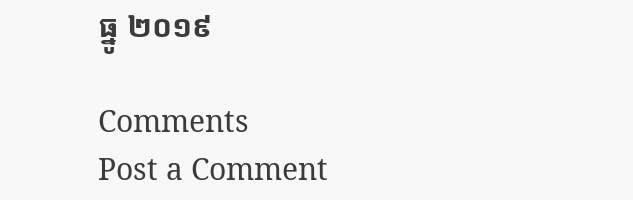ធ្នូ ២០១៩

Comments
Post a Comment